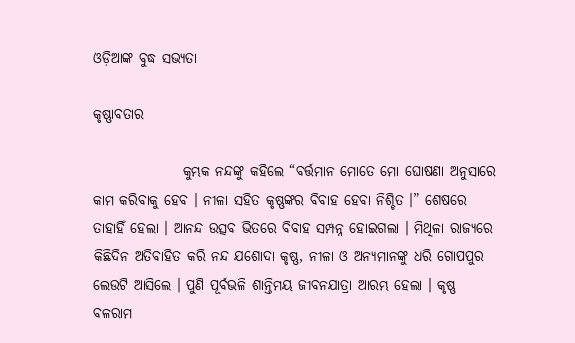ଓଡ଼ିଆଙ୍କ ବୁଦ୍ଧ ସଭ୍ୟତା

କୃଷ୍ଣାବତାର

                କୁମ୍ଭକ ନନ୍ଦଙ୍କୁ କହିଲେ “ବର୍ତ୍ତମାନ ମୋତେ ମୋ ଘୋଷଣା ଅନୁସାରେ କାମ କରିବାକୁ ହେବ । ନୀଳା ସହିତ କୃଷ୍ଣଙ୍କର ବିବାହ ହେବା ନିଶ୍ଚିତ ।” ଶେଷରେ ତାହାହିଁ ହେଲା । ଆନନ୍ଦ ଉତ୍ସବ ଭିତରେ ବିବାହ ସମ୍ପନ୍ନ ହୋଇଗଲା । ମିଥିଳା ରାଜ୍ୟରେ କିଛିଦିନ ଅତିବାହିତ କରି ନନ୍ଦ ଯଶୋଦା କୃଷ୍ଣ, ନୀଳା ଓ ଅନ୍ୟମାନଙ୍କୁ ଧରି ଗୋପପୁର ଲେଉଟି ଆସିଲେ । ପୁଣି ପୂର୍ବଭଳି ଶାନ୍ତିମୟ ଜୀବନଯାତ୍ରା ଆରମ୍ଭ ହେଲା । କୃଷ୍ଣ ବଳରାମ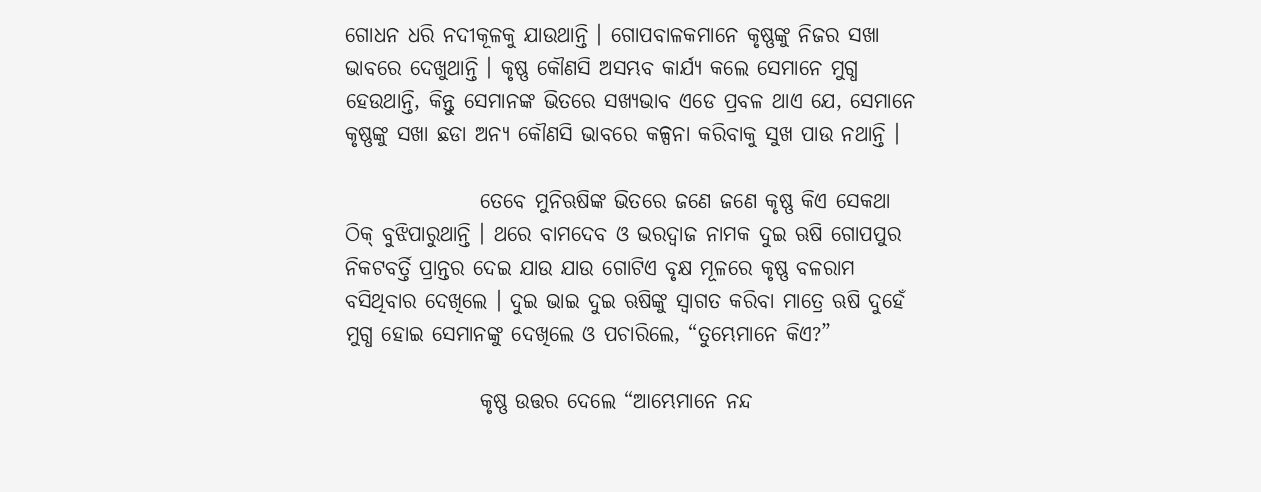ଗୋଧନ ଧରି ନଦୀକୂଳକୁ ଯାଉଥାନ୍ତି । ଗୋପବାଳକମାନେ କୃଷ୍ଣଙ୍କୁ ନିଜର ସଖା ଭାବରେ ଦେଖୁଥାନ୍ତି । କୃଷ୍ଣ କୌଣସି ଅସମ୍ଭବ କାର୍ଯ୍ୟ କଲେ ସେମାନେ ମୁଗ୍ଧ ହେଉଥାନ୍ତି, କିନ୍ତୁ ସେମାନଙ୍କ ଭିତରେ ସଖ୍ୟଭାବ ଏଡେ ପ୍ରବଳ ଥାଏ ଯେ, ସେମାନେ କୃଷ୍ଣଙ୍କୁ ସଖା ଛଡା ଅନ୍ୟ କୌଣସି ଭାବରେ କଳ୍ପନା କରିବାକୁ ସୁଖ ପାଉ ନଥାନ୍ତି ।

                ତେବେ ମୁନିଋଷିଙ୍କ ଭିତରେ ଜଣେ ଜଣେ କୃଷ୍ଣ କିଏ ସେକଥା ଠିକ୍ ବୁଝିପାରୁଥାନ୍ତି । ଥରେ ବାମଦେବ ଓ ଭରଦ୍ୱାଜ ନାମକ ଦୁଇ ଋଷି ଗୋପପୁର ନିକଟବର୍ତ୍ତି ପ୍ରାନ୍ତର ଦେଇ ଯାଉ ଯାଉ ଗୋଟିଏ ବୃକ୍ଷ ମୂଳରେ କୃଷ୍ଣ ବଳରାମ ବସିଥିବାର ଦେଖିଲେ । ଦୁଇ ଭାଇ ଦୁଇ ଋଷିଙ୍କୁ ସ୍ୱାଗତ କରିବା ମାତ୍ରେ ଋଷି ଦୁହେଁ ମୁଗ୍ଧ ହୋଇ ସେମାନଙ୍କୁ ଦେଖିଲେ ଓ ପଚାରିଲେ, “ତୁମ୍ଭେମାନେ କିଏ?”

                କୃଷ୍ଣ ଉତ୍ତର ଦେଲେ “ଆମ୍ଭେମାନେ ନନ୍ଦ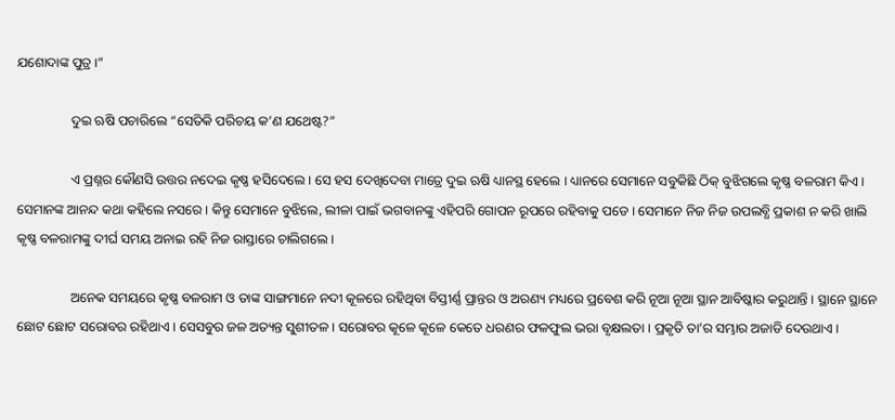ଯଶୋଦାଙ୍କ ପୁତ୍ର ।”

                ଦୁଇ ଋଷି ପଚାରିଲେ “ସେତିକି ପରିଚୟ କ’ଣ ଯଥେଷ୍ଟ?”

                ଏ ପ୍ରଶ୍ନର କୌଣସି ଉତ୍ତର ନଦେଇ କୃଷ୍ଣ ହସିଦେଲେ । ସେ ହସ ଦେଖିଦେବା ମାତ୍ରେ ଦୁଇ ଋଷି ଧ୍ୟାନସ୍ଥ ହେଲେ । ଧ୍ୟାନରେ ସେମାନେ ସବୁକିଛି ଠିକ୍ ବୁଝିଗଲେ କୃଷ୍ଣ ବଳରାମ କିଏ । ସେମାନଙ୍କ ଆନନ୍ଦ କଥା କହିଲେ ନସରେ । କିନ୍ତୁ ସେମାନେ ବୁଝିଲେ, ଲୀଳା ପାଇଁ ଭଗବାନଙ୍କୁ ଏହିପରି ଗୋପନ ରୂପରେ ରହିବାକୁ ପଡେ । ସେମାନେ ନିଜ ନିଜ ଉପଲବ୍ଧି ପ୍ରକାଶ ନ କରି ଖାଲି କୃଷ୍ଣ ବଳରାମଙ୍କୁ ଦୀର୍ଘ ସମୟ ଅନାଇ ରହି ନିଜ ରାସ୍ତାରେ ଚାଲିଗଲେ ।

                ଅନେକ ସମୟରେ କୃଷ୍ଣ ବଳରାମ ଓ ତାଙ୍କ ସାଙ୍ଗମାନେ ନଦୀ କୂଳରେ ରହିଥିବା ବିସ୍ତୀର୍ଣ୍ଣ ପ୍ରାନ୍ତର ଓ ଅରଣ୍ୟ ମଧ୍ୟରେ ପ୍ରବେଶ କରି ନୂଆ ନୂଆ ସ୍ଥାନ ଆବିଷ୍କାର କରୁଥାନ୍ତି । ସ୍ଥାନେ ସ୍ଥାନେ ଛୋଟ ଛୋଟ ସରୋବର ରହିଥାଏ । ସେସବୁର ଜଳ ଅତ୍ୟନ୍ତ ସୁଶୀତଳ । ସରୋବର କୂଳେ କୂଳେ କେତେ ଧରଣର ଫଳଫୁଲ ଭରା ବୃକ୍ଷଲତା । ପ୍ରକୃତି ତା’ର ସମ୍ଭାର ଅଜାଡି ଦେଉଥାଏ ।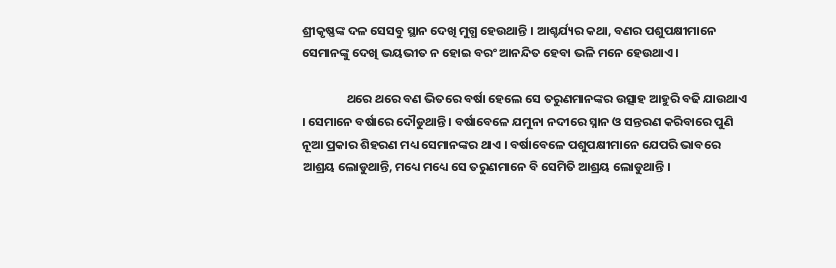ଶ୍ରୀକୃଷ୍ଣଙ୍କ ଦଳ ସେସବୁ ସ୍ଥାନ ଦେଖି ମୁଗ୍ଧ ହେଉଥାନ୍ତି । ଆଶ୍ଚର୍ଯ୍ୟର କଥା, ବଣର ପଶୁପକ୍ଷୀମାନେ ସେମାନଙ୍କୁ ଦେଖି ଭୟଭୀତ ନ ହୋଇ ବରଂ ଆନନ୍ଦିତ ହେବା ଭଳି ମନେ ହେଉଥାଏ ।

                ଥରେ ଥରେ ବଣ ଭିତରେ ବର୍ଷା ହେଲେ ସେ ତରୁଣମାନଙ୍କର ଉତ୍ସାହ ଆହୁରି ବଢି ଯାଉଥାଏ । ସେମାନେ ବର୍ଷାରେ ଦୌଡୁଥାନ୍ତି । ବର୍ଷାବେଳେ ଯମୁନା ନଦୀରେ ସ୍ନାନ ଓ ସନ୍ତରଣ କରିବାରେ ପୁଣି ନୂଆ ପ୍ରକାର ଶିହରଣ ମଧ୍ୟ ସେମାନଙ୍କର ଥାଏ । ବର୍ଷାବେଳେ ପଶୁପକ୍ଷୀମାନେ ଯେପରି ଭାବରେ ଆଶ୍ରୟ ଲୋଡୁଥାନ୍ତି, ମଧ୍ୟେ ମଧ୍ୟେ ସେ ତରୁଣମାନେ ବି ସେମିତି ଆଶ୍ରୟ ଲୋଡୁଥାନ୍ତି ।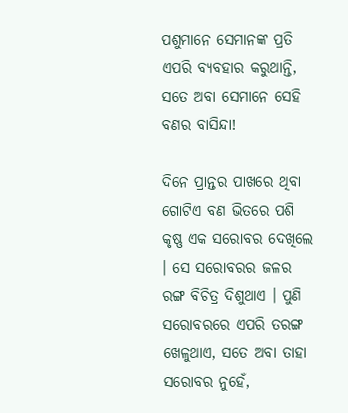ପଶୁମାନେ ସେମାନଙ୍କ ପ୍ରତି ଏପରି ବ୍ୟବହାର କରୁଥାନ୍ତି, ସତେ ଅବା ସେମାନେ ସେହି ବଣର ବାସିନ୍ଦା!

ଦିନେ ପ୍ରାନ୍ତର ପାଖରେ ଥିବା ଗୋଟିଏ ବଣ ଭିତରେ ପଶି କୃଷ୍ଣ ଏକ ସରୋବର ଦେଖିଲେ । ସେ ସରୋବରର ଜଳର ରଙ୍ଗ ବିଚିତ୍ର ଦିଶୁଥାଏ । ପୁଣି ସରୋବରରେ ଏପରି ତରଙ୍ଗ ଖେଳୁଥାଏ, ସତେ ଅବା ତାହା ସରୋବର ନୁହେଁ,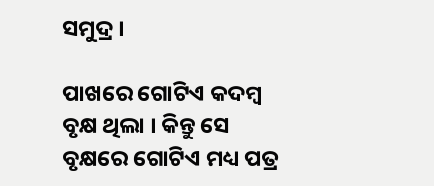ସମୁଦ୍ର ।

ପାଖରେ ଗୋଟିଏ କଦମ୍ବ ବୃକ୍ଷ ଥିଲା । କିନ୍ତୁ ସେ ବୃକ୍ଷରେ ଗୋଟିଏ ମଧ୍ୟ ପତ୍ର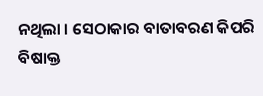ନଥିଲା । ସେଠାକାର ବାତାବରଣ କିପରି ବିଷାକ୍ତ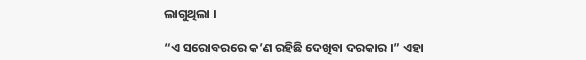ଲାଗୁଥିଲା ।

“ଏ ସରୋବରରେ କ’ଣ ରହିଛି ଦେଖିବା ଦରକାର ।” ଏହା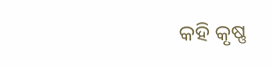କହି କୃଷ୍ଣ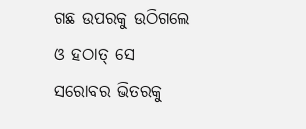ଗଛ ଉପରକୁ ଉଠିଗଲେ ଓ ହଠାତ୍ ସେ ସରୋବର ଭିତରକୁ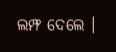ଲମ୍ଫ ଦେଲେ ।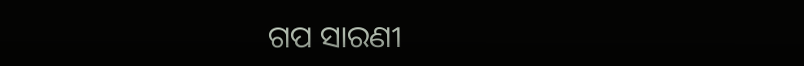ଗପ ସାରଣୀ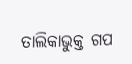ତାଲିକାଭୁକ୍ତ ଗପ